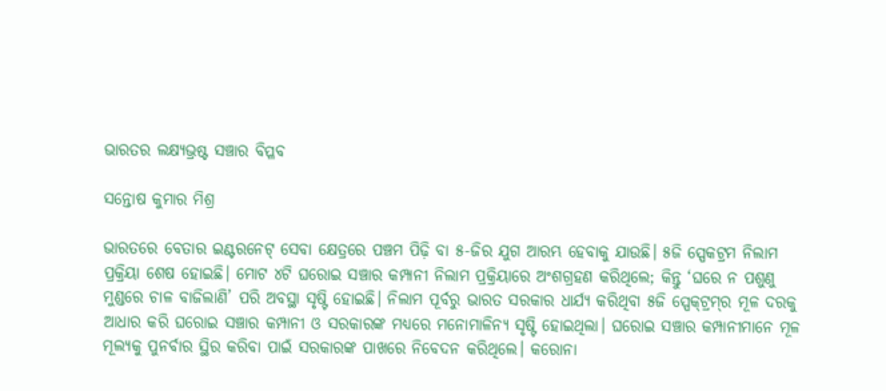ଭାରତର ଲକ୍ଷ୍ୟଭ୍ରଷ୍ଟ ସଞ୍ଚାର ବିପ୍ଳବ

ସନ୍ତୋଷ କୁମାର ମିଶ୍ର

ଭାରତରେ ବେତାର ଇଣ୍ଟରନେଟ୍ ସେବା କ୍ଷେତ୍ରରେ ପଞ୍ଚମ ପିଢ଼ି ବା ୫-ଜିର ଯୁଗ ଆରମ୍ଭ ହେବାକୁ ଯାଉଛି। ୫ଜି ସ୍ପେକଟ୍ରମ ନିଲାମ ପ୍ରକ୍ରିୟା ଶେଷ ହୋଇଛି। ମୋଟ ୪ଟି ଘରୋଇ ସଞ୍ଚାର କମ୍ପାନୀ ନିଲାମ ପ୍ରକ୍ରିୟାରେ ଅଂଶଗ୍ରହଣ କରିଥିଲେ; କିନ୍ତୁ ‘ଘରେ ନ ପଶୁଣୁ ମୁଣ୍ଡରେ ଚାଳ ବାଜିଲାଣି’ ପରି ଅବସ୍ଥା ସୃଷ୍ଟି ହୋଇଛି। ନିଲାମ ପୂର୍ବରୁ ଭାରତ ସରକାର ଧାର୍ଯ୍ୟ କରିଥିବା ୫ଜି ସ୍ପେକ୍‌ଟ୍ରମ୍‌ର ମୂଳ ଦରକୁ ଆଧାର କରି ଘରୋଇ ସଞ୍ଚାର କମ୍ପାନୀ ଓ ସରକାରଙ୍କ ମଧ୍ୟରେ ମନୋମାଳିନ୍ୟ ସୃଷ୍ଟି ହୋଇଥିଲା। ଘରୋଇ ସଞ୍ଚାର କମ୍ପାନୀମାନେ ମୂଳ ମୂଲ୍ୟକୁ ପୁନର୍ବାର ସ୍ଥିର କରିବା ପାଇଁ ସରକାରଙ୍କ ପାଖରେ ନିବେଦନ କରିଥିଲେ। କରୋନା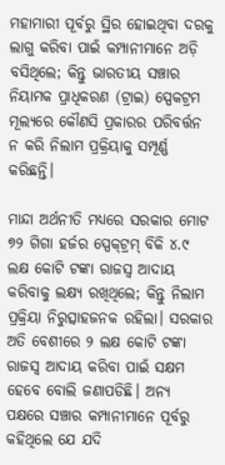ମହାମାରୀ ପୂର୍ବରୁ ସ୍ଥିର ହୋଇଥିବା ଦରକୁ ଲାଗୁ କରିବା ପାଇଁ କମ୍ପାନୀମାନେ ଅଡ଼ି ବସିଥିଲେ; କିନ୍ତୁ ଭାରତୀୟ ସଞ୍ଚାର ନିୟାମକ ପ୍ରାଧିକରଣ (ଟ୍ରାଇ) ସ୍ପେକଟ୍ରମ ମୂଲ୍ୟରେ କୌଣସି ପ୍ରକାରର ପରିବର୍ତ୍ତନ ନ କରି ନିଲାମ ପ୍ରକ୍ରିୟାକୁ ସମ୍ପୂର୍ଣ୍ଣ କରିଛନ୍ତି।

ମାନ୍ଦା ଅର୍ଥନୀତି ମଧ୍ୟରେ ସରକାର ମୋଟ ୭୨ ଗିଗା ହର୍ଜର ସ୍ପେକ୍‌ଟ୍ରମ୍‌ ବିକି ୪.୯ ଲକ୍ଷ କୋଟି ଟଙ୍କା ରାଜସ୍ୱ ଆଦାୟ କରିବାକୁ ଲକ୍ଷ୍ୟ ରଖିଥିଲେ; କିନ୍ତୁ ନିଲାମ ପ୍ରକ୍ରିୟା ନିରୁତ୍ସାହଜନକ ରହିଲା। ସରକାର ଅତି ବେଶୀରେ ୨ ଲକ୍ଷ କୋଟି ଟଙ୍କା ରାଜସ୍ବ ଆଦାୟ କରିବା ପାଇଁ ସକ୍ଷମ ହେବେ ବୋଲି ଜଣାପଡିଛି। ଅନ୍ୟ ପକ୍ଷରେ ସଞ୍ଚାର କମ୍ପାନୀମାନେ ପୂର୍ବରୁ କହିଥିଲେ ଯେ ଯଦି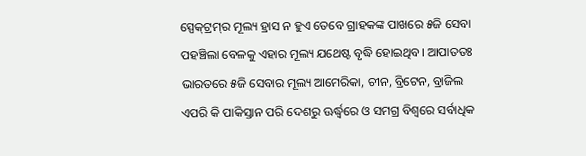ସ୍ପେକ୍‌ଟ୍ରମ୍‌ର ମୂଲ୍ୟ ହ୍ରାସ ନ ହୁଏ ତେବେ ଗ୍ରାହକଙ୍କ ପାଖରେ ୫ଜି ସେବା ପହଞ୍ଚିଲା ବେଳକୁ ଏହାର ମୂଲ୍ୟ ଯଥେଷ୍ଟ ବୃଦ୍ଧି ହୋଇଥିବ। ଆପାତତଃ ଭାରତରେ ୫ଜି ସେବାର ମୂଲ୍ୟ ଆମେରିକା, ଚୀନ, ବ୍ରିଟେନ, ବ୍ରାଜିଲ ଏପରି କି ପାକିସ୍ତାନ ପରି ଦେଶରୁ ଊର୍ଦ୍ଧ୍ବରେ ଓ ସମଗ୍ର ବିଶ୍ବରେ ସର୍ବାଧିକ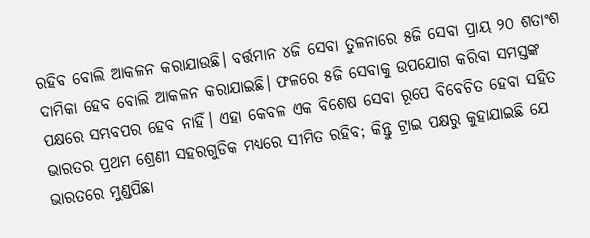ରହିବ ବୋଲି ଆକଳନ କରାଯାଉଛି। ବର୍ତ୍ତମାନ ୪ଜି ସେବା ତୁଳନାରେ ୫ଜି ସେବା ପ୍ରାୟ ୨୦ ଶତାଂଶ ଦାମିକା ହେବ ବୋଲି ଆକଳନ କରାଯାଇଛି। ଫଳରେ ୫ଜି ସେବାକୁ ଉପଯୋଗ କରିବା ସମସ୍ତଙ୍କ ପକ୍ଷରେ ସମ୍ଭବପର ହେବ ନାହିଁ। ଏହା କେବଳ ଏକ ବିଶେଷ ସେବା ରୂପେ ବିବେଚିତ ହେବା ସହିତ ଭାରତର ପ୍ରଥମ ଶ୍ରେଣୀ ସହରଗୁଡିକ ମଧ୍ୟରେ ସୀମିତ ରହିବ; କିନ୍ତୁ ଟ୍ରାଇ ପକ୍ଷରୁ କୁହାଯାଇଛି ଯେ ଭାରତରେ ମୁଣ୍ଡପିଛା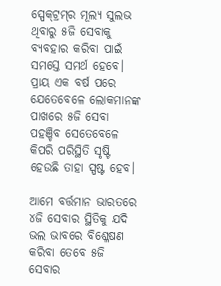ସ୍ପେକ୍‌ଟ୍ରମ୍‌ର ମୂଲ୍ୟ ସୁଲଭ ଥିବାରୁ ୫ଜି ସେବାକୁ ବ୍ୟବହାର କରିବା ପାଇଁ ସମସ୍ତେ ସମର୍ଥ ହେବେ। ପ୍ରାୟ ଏକ ବର୍ଷ ପରେ ଯେତେବେଳେ ଲୋକମାନଙ୍କ ପାଖରେ ୫ଜି ସେବା ପହଞ୍ଚିବ ସେତେବେଳେ କିପରି ପରିସ୍ଥିତି ସୃଷ୍ଟି ହେଉଛି ତାହା ସ୍ପଷ୍ଟ ହେବ।

ଆମେ ବର୍ତ୍ତମାନ ଭାରତରେ ୪ଜି ସେବାର ସ୍ଥିତିକୁ ଯଦି ଭଲ ଭାବରେ ବିଶ୍ଳେଷଣ କରିବା ତେବେ ୫ଜି ସେବାର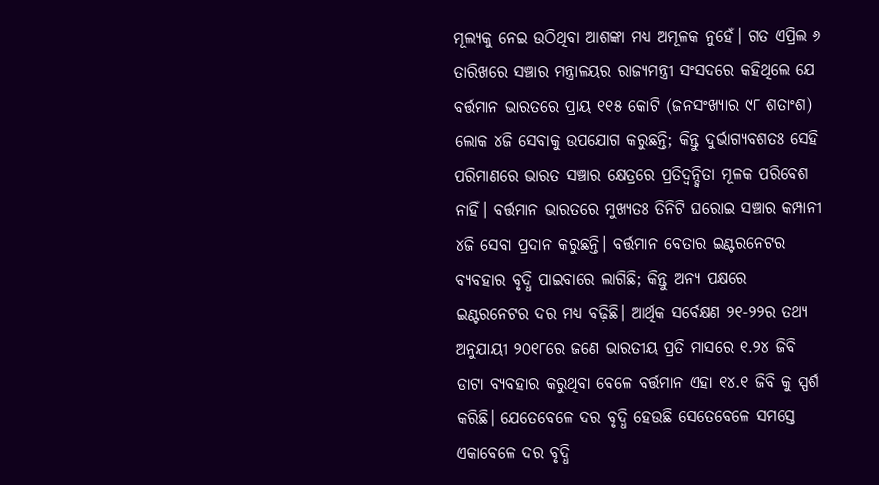ମୂଲ୍ୟକୁ ନେଇ ଉଠିଥିବା ଆଶଙ୍କା ମଧ୍ୟ ଅମୂଳକ ନୁହେଁ। ଗତ ଏପ୍ରିଲ ୬ ତାରିଖରେ ସଞ୍ଚାର ମନ୍ତ୍ରାଳୟର ରାଜ୍ୟମନ୍ତ୍ରୀ ସଂସଦରେ କହିଥିଲେ ଯେ ବର୍ତ୍ତମାନ ଭାରତରେ ପ୍ରାୟ ୧୧୫ କୋଟି (ଜନସଂଖ୍ୟାର ୯୮ ଶତାଂଶ) ଲୋକ ୪ଜି ସେବାକୁ ଉପଯୋଗ କରୁଛନ୍ତି; କିନ୍ତୁ ଦୁର୍ଭାଗ୍ୟବଶତଃ ସେହି ପରିମାଣରେ ଭାରତ ସଞ୍ଚାର କ୍ଷେତ୍ରରେ ପ୍ରତିଦ୍ବନ୍ଦ୍ବିତା ମୂଳକ ପରିବେଶ ନାହିଁ। ବର୍ତ୍ତମାନ ଭାରତରେ ମୁଖ୍ୟତଃ ତିନିଟି ଘରୋଇ ସଞ୍ଚାର କମ୍ପାନୀ ୪ଜି ସେବା ପ୍ରଦାନ କରୁଛନ୍ତି। ବର୍ତ୍ତମାନ ବେତାର ଇଣ୍ଟରନେଟର ବ୍ୟବହାର ବୃଦ୍ଧି ପାଇବାରେ ଲାଗିଛି; କିନ୍ତୁ ଅନ୍ୟ ପକ୍ଷରେ ଇଣ୍ଟରନେଟର ଦର ମଧ୍ୟ ବଢ଼ିଛି। ଆର୍ଥିକ ସର୍ବେକ୍ଷଣ ୨୧-୨୨ର ତଥ୍ୟ ଅନୁଯାୟୀ ୨୦୧୮ରେ ଜଣେ ଭାରତୀୟ ପ୍ରତି ମାସରେ ୧.୨୪ ଜିବି ଡାଟା ବ୍ୟବହାର କରୁଥିବା ବେଳେ ବର୍ତ୍ତମାନ ଏହା ୧୪.୧ ଜିବି କୁ ସ୍ପର୍ଶ କରିଛି। ଯେତେବେଳେ ଦର ବୃଦ୍ଧି ହେଉଛି ସେତେବେଳେ ସମସ୍ତେ ଏକାବେଳେ ଦର ବୃଦ୍ଧି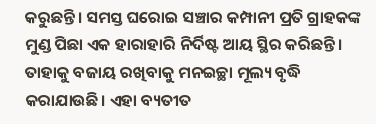କରୁଛନ୍ତି। ସମସ୍ତ ଘରୋଇ ସଞ୍ଚାର କମ୍ପାନୀ ପ୍ରତି ଗ୍ରାହକଙ୍କ ମୁଣ୍ଡ ପିଛା ଏକ ହାରାହାରି ନିର୍ଦିଷ୍ଟ ଆୟ ସ୍ଥିର କରିଛନ୍ତି। ତାହାକୁ ବଜାୟ ରଖିବାକୁ ମନଇଚ୍ଛା ମୂଲ୍ୟ ବୃଦ୍ଧି କରାଯାଉଛି। ଏହା ବ୍ୟତୀତ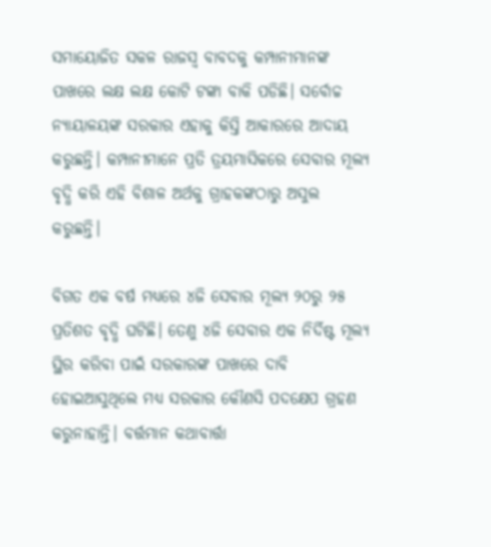ସମାୟୋଜିତ ସକଳ ରାଜସ୍ବ ବାବଦକୁ କମ୍ପାନୀମାନଙ୍କ ପାଖରେ ଲକ୍ଷ ଲକ୍ଷ କୋଟି ଟଙ୍କା ବାକି ପଡିଛି। ସର୍ବୋଚ୍ଚ ନ୍ୟାୟାଳୟଙ୍କ ସରକାର ଏହାକୁ କିସ୍ତି ଆକାରରେ ଆଦାୟ କରୁଛନ୍ତି। କମ୍ପାନୀମାନେ ପ୍ରତି ତ୍ରୟମାସିକରେ ସେବାର ମୂଲ୍ୟ ବୃଦ୍ଧି କରି ଏହି ବିଶାଳ ଅର୍ଥକୁ ଗ୍ରାହକଙ୍କଠାରୁ ଅସୁଲ କରୁଛନ୍ତି।

ବିଗତ ଏକ ବର୍ଷ ମଧ୍ୟରେ ୪ଜି ସେବାର ମୂଲ୍ୟ ୨୦ରୁ ୨୫ ପ୍ରତିଶତ ବୃଦ୍ଧି ଘଟିଛି। ତେଣୁ ୪ଜି ସେବାର ଏକ ନିର୍ଦିଷ୍ଟ ମୂଲ୍ୟ ସ୍ଥିର କରିବା ପାଇଁ ସରକାରଙ୍କ ପାଖରେ ଦାବି ହୋଇଆସୁଥିଲେ ମଧ୍ୟ ସରକାର କୌଣସି ପଦକ୍ଷେପ ଗ୍ରହଣ କରୁନାହାନ୍ତି। ବର୍ତ୍ତମାନ କଥାବାର୍ତ୍ତା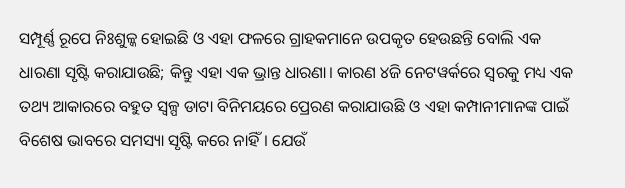ସମ୍ପୂର୍ଣ୍ଣ ରୂପେ ନିଃଶୁଳ୍କ ହୋଇଛି ଓ ଏହା ଫଳରେ ଗ୍ରାହକମାନେ ଉପକୃତ ହେଉଛନ୍ତି ବୋଲି ଏକ ଧାରଣା ସୃଷ୍ଟି କରାଯାଉଛି; କିନ୍ତୁ ଏହା ଏକ ଭ୍ରାନ୍ତ ଧାରଣା। କାରଣ ୪ଜି ନେଟୱର୍କରେ ସ୍ୱରକୁ ମଧ୍ୟ ଏକ ତଥ୍ୟ ଆକାରରେ ବହୁତ ସ୍ୱଳ୍ପ ଡାଟା ବିନିମୟରେ ପ୍ରେରଣ କରାଯାଉଛି ଓ ଏହା କମ୍ପାନୀମାନଙ୍କ ପାଇଁ ବିଶେଷ ଭାବରେ ସମସ୍ୟା ସୃଷ୍ଟି କରେ ନାହିଁ। ଯେଉଁ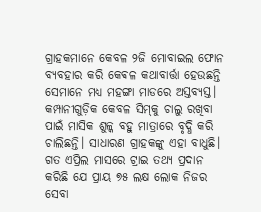ଗ୍ରାହକମାନେ କେବଳ ୨ଜି ମୋବାଇଲ ଫୋନ ବ୍ୟବହାର କରି କେଵଳ କଥାବାର୍ତ୍ତା ହେଉଛନ୍ତି ସେମାନେ ମଧ୍ୟ ମହଙ୍ଗା ମାଡରେ ଅସ୍ତବ୍ୟସ୍ତ। କମ୍ପାନୀଗୁଡ଼ିକ କେବଳ ସିମ୍‌କୁ ଚାଲୁ ରଖିବା ପାଇଁ ମାସିକ ଶୁଳ୍କ ବହୁ ମାତ୍ରାରେ ବୃଦ୍ଧି କରି ଚାଲିଛନ୍ତି। ସାଧାରଣ ଗ୍ରାହକଙ୍କୁ ଏହା ବାଧୁଛି। ଗତ ଏପ୍ରିଲ ମାସରେ ଟ୍ରାଇ ତଥ୍ୟ ପ୍ରଦାନ କରିଛି ଯେ ପ୍ରାୟ ୭୫ ଲକ୍ଷ ଲୋକ ନିଜର ସେବା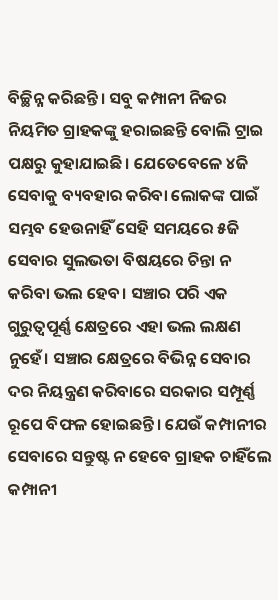ବିଚ୍ଛିନ୍ନ କରିଛନ୍ତି। ସବୁ କମ୍ପାନୀ ନିଜର ନିୟମିତ ଗ୍ରାହକଙ୍କୁ ହରାଇଛନ୍ତି ବୋଲି ଟ୍ରାଇ ପକ୍ଷରୁ କୁହାଯାଇଛି। ଯେତେବେଳେ ୪ଜି ସେବାକୁ ବ୍ୟବହାର କରିବା ଲୋକଙ୍କ ପାଇଁ ସମ୍ଭବ ହେଉନାହିଁ ସେହି ସମୟରେ ୫ଜି ସେବାର ସୁଲଭତା ବିଷୟରେ ଚିନ୍ତା ନ କରିବା ଭଲ ହେବ। ସଞ୍ଚାର ପରି ଏକ ଗୁରୁତ୍ୱପୂର୍ଣ୍ଣ କ୍ଷେତ୍ରରେ ଏହା ଭଲ ଲକ୍ଷଣ ନୁହେଁ। ସଞ୍ଚାର କ୍ଷେତ୍ରରେ ବିଭିନ୍ନ ସେବାର ଦର ନିୟନ୍ତ୍ରଣ କରିବାରେ ସରକାର ସମ୍ପୂର୍ଣ୍ଣ ରୂପେ ବିଫଳ ହୋଇଛନ୍ତି। ଯେଉଁ କମ୍ପାନୀର ସେବାରେ ସନ୍ତୁଷ୍ଟ ନ ହେବେ ଗ୍ରାହକ ଚାହିଁଲେ କମ୍ପାନୀ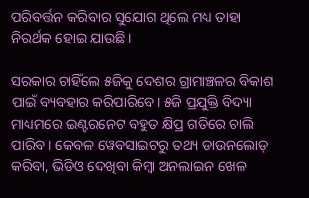ପରିବର୍ତ୍ତନ କରିବାର ସୁଯୋଗ ଥିଲେ ମଧ୍ୟ ତାହା ନିରର୍ଥକ ହୋଇ ଯାଉଛି।

ସରକାର ଚାହିଁଲେ ୫ଜିକୁ ଦେଶର ଗ୍ରାମାଞ୍ଚଳର ବିକାଶ ପାଇଁ ବ୍ୟବହାର କରିପାରିବେ। ୫ଜି ପ୍ରଯୁକ୍ତି ବିଦ୍ୟା ମାଧ୍ୟମରେ ଇଣ୍ଟରନେଟ ବହୁତ କ୍ଷିପ୍ର ଗତିରେ ଚାଲି ପାରିବ। କେବଳ ୱେବସାଇଟରୁ ତଥ୍ୟ ଡାଉନଲୋଡ୍ କରିବା, ଭିଡିଓ ଦେଖିବା କିମ୍ବା ଅନଲାଇନ ଖେଳ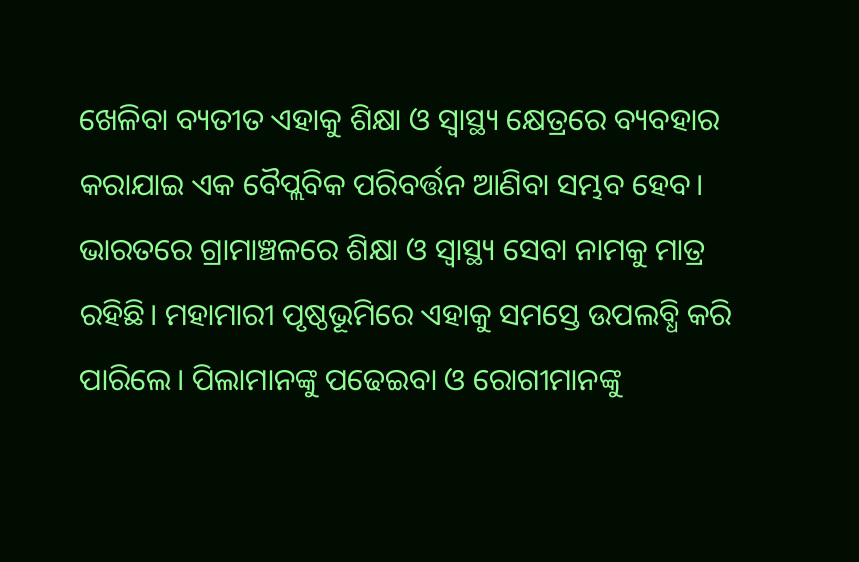ଖେଳିବା ବ୍ୟତୀତ ଏହାକୁ ଶିକ୍ଷା ଓ ସ୍ବାସ୍ଥ୍ୟ କ୍ଷେତ୍ରରେ ବ୍ୟବହାର କରାଯାଇ ଏକ ବୈପ୍ଲବିକ ପରିବର୍ତ୍ତନ ଆଣିବା ସମ୍ଭବ ହେବ। ଭାରତରେ ଗ୍ରାମାଞ୍ଚଳରେ ଶିକ୍ଷା ଓ ସ୍ବାସ୍ଥ୍ୟ ସେବା ନାମକୁ ମାତ୍ର ରହିଛି। ମହାମାରୀ ପୃଷ୍ଠଭୂମିରେ ଏହାକୁ ସମସ୍ତେ ଉପଲବ୍ଧି କରି ପାରିଲେ। ପିଲାମାନଙ୍କୁ ପଢେଇବା ଓ ରୋଗୀମାନଙ୍କୁ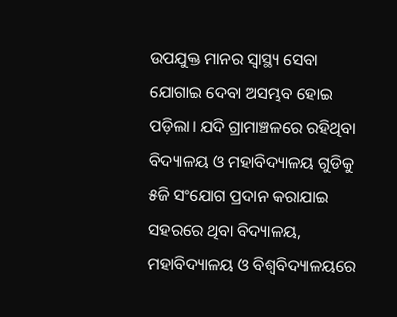ଉପଯୁକ୍ତ ମାନର ସ୍ବାସ୍ଥ୍ୟ ସେବା ଯୋଗାଇ ଦେବା ଅସମ୍ଭବ ହୋଇ ପଡ଼ିଲା। ଯଦି ଗ୍ରାମାଞ୍ଚଳରେ ରହିଥିବା ବିଦ୍ୟାଳୟ ଓ ମହାବିଦ୍ୟାଳୟ ଗୁଡିକୁ ୫ଜି ସଂଯୋଗ ପ୍ରଦାନ କରାଯାଇ ସହରରେ ଥିବା ବିଦ୍ୟାଳୟ, ମହାବିଦ୍ୟାଳୟ ଓ ବିଶ୍ବବିଦ୍ୟାଳୟରେ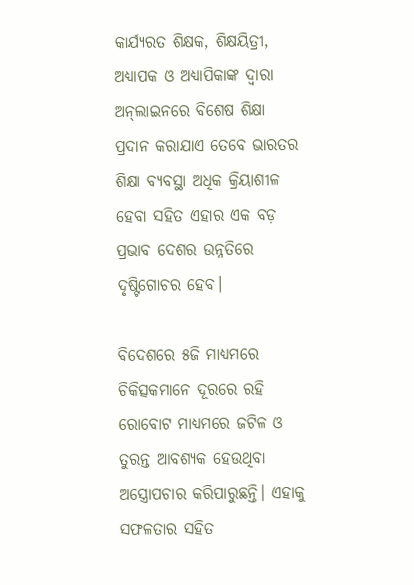କାର୍ଯ୍ୟରତ ଶିକ୍ଷକ, ଶିକ୍ଷୟିତ୍ରୀ, ଅଧ୍ୟାପକ ଓ ଅଧ୍ୟାପିକାଙ୍କ ଦ୍ବାରା ଅନ୍‌ଲାଇନରେ ବିଶେଷ ଶିକ୍ଷା ପ୍ରଦାନ କରାଯାଏ ତେବେ ଭାରତର ଶିକ୍ଷା ବ୍ୟବସ୍ଥା ଅଧିକ କ୍ରିୟାଶୀଳ ହେବା ସହିତ ଏହାର ଏକ ବଡ଼ ପ୍ରଭାବ ଦେଶର ଉନ୍ନତିରେ ଦୃଷ୍ଟିଗୋଚର ହେବ।

ବିଦେଶରେ ୫ଜି ମାଧ୍ୟମରେ ଚିକିତ୍ସକମାନେ ଦୂରରେ ରହି ରୋବୋଟ ମାଧ୍ୟମରେ ଜଟିଳ ଓ ତୁରନ୍ତ ଆବଶ୍ୟକ ହେଉଥିବା ଅସ୍ତ୍ରୋପଚାର କରିପାରୁଛନ୍ତି। ଏହାକୁ ସଫଳତାର ସହିତ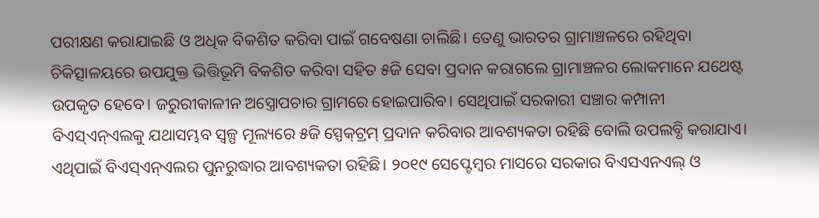ପରୀକ୍ଷଣ କରାଯାଇଛି ଓ ଅଧିକ ବିକଶିତ କରିବା ପାଇଁ ଗବେଷଣା ଚାଲିଛି। ତେଣୁ ଭାରତର ଗ୍ରାମାଞ୍ଚଳରେ ରହିଥିବା ଚିକିତ୍ସାଳୟରେ ଉପଯୁକ୍ତ ଭିତ୍ତିଭୂମି ବିକଶିତ କରିବା ସହିତ ୫ଜି ସେବା ପ୍ରଦାନ କରାଗଲେ ଗ୍ରାମାଞ୍ଚଳର ଲୋକମାନେ ଯଥେଷ୍ଟ ଉପକୃତ ହେବେ। ଜରୁରୀକାଳୀନ ଅସ୍ତ୍ରୋପଚାର ଗ୍ରାମରେ ହୋଇପାରିବ। ସେଥିପାଇଁ ସରକାରୀ ସଞ୍ଚାର କମ୍ପାନୀ ବିଏସ୍ଏନ୍ଏଲକୁ ଯଥାସମ୍ଭବ ସ୍ୱଳ୍ପ ମୂଲ୍ୟରେ ୫ଜି ସ୍ପେକ୍‌ଟ୍ରମ୍‌ ପ୍ରଦାନ କରିବାର ଆବଶ୍ୟକତା ରହିଛି ବୋଲି ଉପଲବ୍ଧି କରାଯାଏ। ଏଥିପାଇଁ ବିଏସ୍ଏନ୍ଏଲର ପୁନରୁଦ୍ଧାର ଆବଶ୍ୟକତା ରହିଛି। ୨୦୧୯ ସେପ୍ଟେମ୍ବର ମାସରେ ସରକାର ବିଏସଏନଏଲ୍ ଓ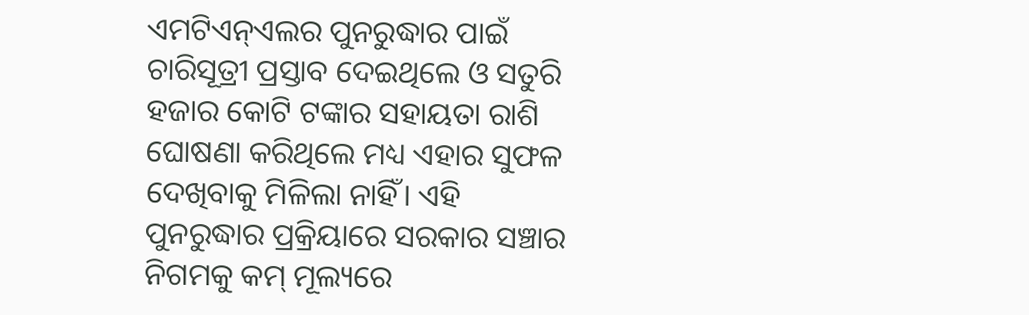ଏମଟିଏନ୍ଏଲର ପୁନରୁଦ୍ଧାର ପାଇଁ ଚାରିସୂତ୍ରୀ ପ୍ରସ୍ତାବ ଦେଇଥିଲେ ଓ ସତୁରି ହଜାର କୋଟି ଟଙ୍କାର ସହାୟତା ରାଶି ଘୋଷଣା କରିଥିଲେ ମଧ୍ୟ ଏହାର ସୁଫଳ ଦେଖିବାକୁ ମିଳିଲା ନାହିଁ। ଏହି ପୁନରୁଦ୍ଧାର ପ୍ରକ୍ରିୟାରେ ସରକାର ସଞ୍ଚାର ନିଗମକୁ କମ୍‌ ମୂଲ୍ୟରେ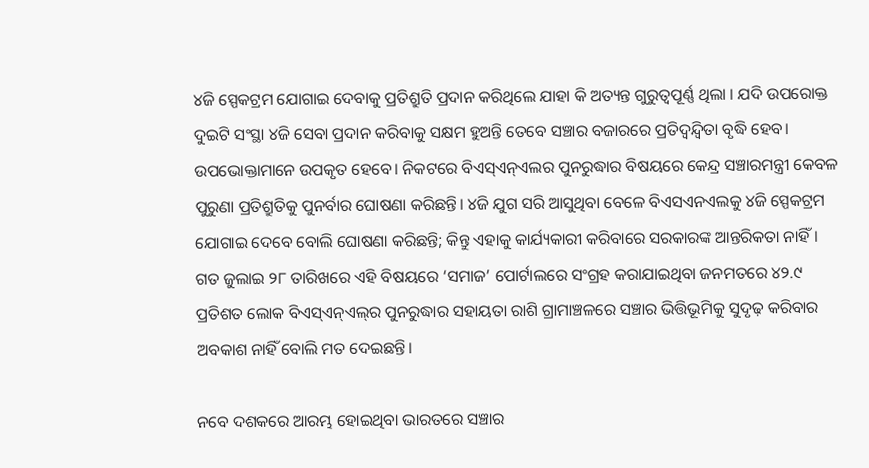୪ଜି ସ୍ପେକଟ୍ରମ ଯୋଗାଇ ଦେବାକୁ ପ୍ରତିଶ୍ରୁତି ପ୍ରଦାନ କରିଥିଲେ ଯାହା କି ଅତ୍ୟନ୍ତ ଗୁରୁତ୍ୱପୂର୍ଣ୍ଣ ଥିଲା । ଯଦି ଉପରୋକ୍ତ ଦୁଇଟି ସଂସ୍ଥା ୪ଜି ସେବା ପ୍ରଦାନ କରିବାକୁ ସକ୍ଷମ ହୁଅନ୍ତି ତେବେ ସଞ୍ଚାର ବଜାରରେ ପ୍ରତିଦ୍ବନ୍ଦ୍ବିତା ବୃଦ୍ଧି ହେବ। ଉପଭୋକ୍ତାମାନେ ଉପକୃତ ହେବେ। ନିକଟରେ ବିଏସ୍ଏନ୍ଏଲର ପୁନରୁଦ୍ଧାର ବିଷୟରେ କେନ୍ଦ୍ର ସଞ୍ଚାରମନ୍ତ୍ରୀ କେବଳ ପୁରୁଣା ପ୍ରତିଶ୍ରୁତିକୁ ପୁନର୍ବାର ଘୋଷଣା କରିଛନ୍ତି। ୪ଜି ଯୁଗ ସରି ଆସୁଥିବା ବେଳେ ବିଏସଏନଏଲକୁ ୪ଜି ସ୍ପେକଟ୍ରମ ଯୋଗାଇ ଦେବେ ବୋଲି ଘୋଷଣା କରିଛନ୍ତି; କିନ୍ତୁ ଏହାକୁ କାର୍ଯ୍ୟକାରୀ କରିବାରେ ସରକାରଙ୍କ ଆନ୍ତରିକତା ନାହିଁ। ଗତ ଜୁଲାଇ ୨୮ ତାରିଖରେ ଏହି ବିଷୟରେ ‘ସମାଜ’ ପୋର୍ଟାଲରେ ସଂଗ୍ରହ କରାଯାଇଥିବା ଜନମତରେ ୪୨.୯ ପ୍ରତିଶତ ଲୋକ ବିଏସ୍ଏନ୍ଏଲ୍‌ର ପୁନରୁଦ୍ଧାର ସହାୟତା ରାଶି ଗ୍ରାମାଞ୍ଚଳରେ ସଞ୍ଚାର ଭିତ୍ତିଭୂମିକୁ ସୁଦୃଢ଼ କରିବାର ଅବକାଶ ନାହିଁ ବୋଲି ମତ ଦେଇଛନ୍ତି।

ନବେ ଦଶକରେ ଆରମ୍ଭ ହୋଇଥିବା ଭାରତରେ ସଞ୍ଚାର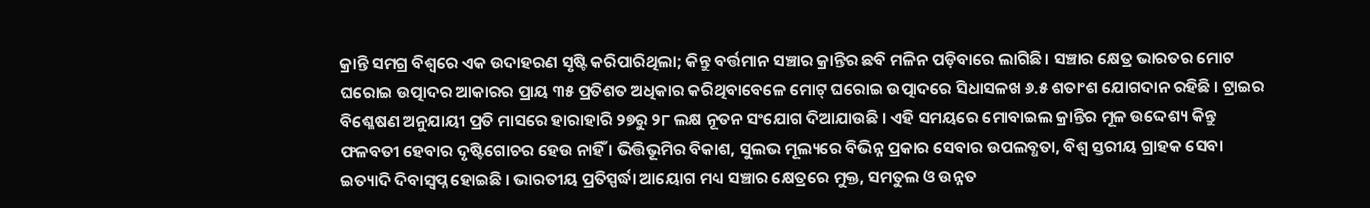କ୍ରାନ୍ତି ସମଗ୍ର ବିଶ୍ବରେ ଏକ ଉଦାହରଣ ସୃଷ୍ଟି କରିପାରିଥିଲା; କିନ୍ତୁ ବର୍ତ୍ତମାନ ସଞ୍ଚାର କ୍ରାନ୍ତିର ଛବି ମଳିନ ପଡ଼ିବାରେ ଲାଗିଛି। ସଞ୍ଚାର କ୍ଷେତ୍ର ଭାରତର ମୋଟ ଘରୋଇ ଉତ୍ପାଦର ଆକାରର ପ୍ରାୟ ୩୫ ପ୍ରତିଶତ ଅଧିକାର କରିଥିବାବେଳେ ମୋଟ୍ ଘରୋଇ ଉତ୍ପାଦରେ ସିଧାସଳଖ ୬.୫ ଶତାଂଶ ଯୋଗଦାନ ରହିଛି । ଟ୍ରାଇର ବିଶ୍ଳେଷଣ ଅନୁଯାୟୀ ପ୍ରତି ମାସରେ ହାରାହାରି ୨୭ରୁ ୨୮ ଲକ୍ଷ ନୂତନ ସଂଯୋଗ ଦିଆଯାଉଛି । ଏହି ସମୟରେ ମୋବାଇଲ କ୍ରାନ୍ତିର ମୂଳ ଉଦ୍ଦେଶ୍ୟ କିନ୍ତୁ ଫଳବତୀ ହେବାର ଦୃଷ୍ଟିଗୋଚର ହେଉ ନାହିଁ । ଭିତ୍ତିଭୂମିର ବିକାଶ, ସୁଲଭ ମୂଲ୍ୟରେ ବିଭିନ୍ନ ପ୍ରକାର ସେବାର ଉପଲବ୍ଧତା, ବିଶ୍ବ ସ୍ତରୀୟ ଗ୍ରାହକ ସେବା ଇତ୍ୟାଦି ଦିବାସ୍ବପ୍ନ ହୋଇଛି । ଭାରତୀୟ ପ୍ରତିସ୍ପର୍ଦ୍ଧା ଆୟୋଗ ମଧ୍ୟ ସଞ୍ଚାର କ୍ଷେତ୍ରରେ ମୁକ୍ତ, ସମତୁଲ ଓ ଉନ୍ନତ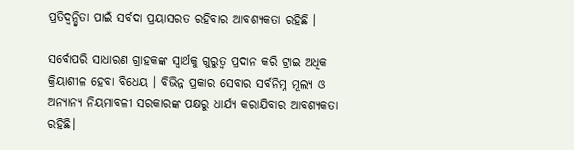ପ୍ରତିଦ୍ବନ୍ଦ୍ବିତା ପାଇଁ ସର୍ବଦା ପ୍ରୟାସରତ ରହିବାର ଆବଶ୍ୟକତା ରହିଛି ।

ସର୍ବୋପରି ସାଧାରଣ ଗ୍ରାହକଙ୍କ ସ୍ବାର୍ଥକୁ ଗୁରୁତ୍ବ ପ୍ରଦାନ କରି ଟ୍ରାଇ ଅଧିକ କ୍ରିୟାଶୀଳ ହେବା ବିଧେୟ । ବିଭିନ୍ନ ପ୍ରକାର ସେବାର ସର୍ବନିମ୍ନ ମୂଲ୍ୟ ଓ ଅନ୍ୟାନ୍ୟ ନିୟମାବଳୀ ସରକାରଙ୍କ ପକ୍ଷରୁ ଧାର୍ଯ୍ୟ କରାଯିବାର ଆବଶ୍ୟକତା ରହିଛି।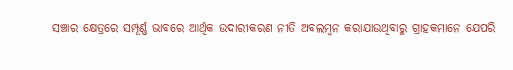ସଞ୍ଚାର କ୍ଷେତ୍ରରେ ସମ୍ପୂର୍ଣ୍ଣ ଭାବରେ ଆର୍ଥିକ ଉଦାରୀକରଣ ନୀତି ଅବଲମ୍ବନ କରାଯାଉଥିବାରୁ ଗ୍ରାହକମାନେ ଯେପରି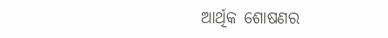ଆର୍ଥିକ ଶୋଷଣର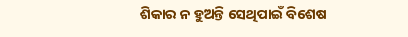ଶିକାର ନ ହୁଅନ୍ତି ସେଥିପାଇଁ ବିଶେଷ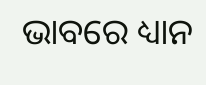ଭାବରେ ଧ୍ୟାନ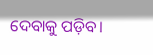ଦେବାକୁ ପଡ଼ିବ।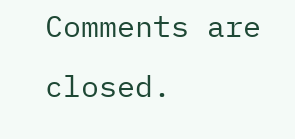Comments are closed.